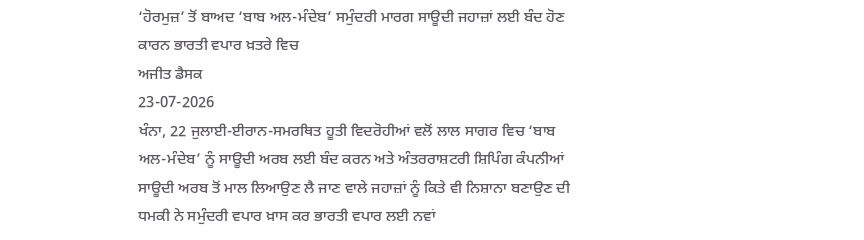‘ਹੋਰਮੁਜ਼’ ਤੋਂ ਬਾਅਦ ‘ਬਾਬ ਅਲ-ਮੰਦੇਬ’ ਸਮੁੰਦਰੀ ਮਾਰਗ ਸਾਊਦੀ ਜਹਾਜ਼ਾਂ ਲਈ ਬੰਦ ਹੋਣ ਕਾਰਨ ਭਾਰਤੀ ਵਪਾਰ ਖ਼ਤਰੇ ਵਿਚ
ਅਜੀਤ ਡੈਸਕ
23-07-2026
ਖੰਨਾ, 22 ਜੁਲਾਈ-ਈਰਾਨ-ਸਮਰਥਿਤ ਹੂਤੀ ਵਿਦਰੋਹੀਆਂ ਵਲੋਂ ਲਾਲ ਸਾਗਰ ਵਿਚ ‘ਬਾਬ ਅਲ-ਮੰਦੇਬ’ ਨੂੰ ਸਾਊਦੀ ਅਰਬ ਲਈ ਬੰਦ ਕਰਨ ਅਤੇ ਅੰਤਰਰਾਸ਼ਟਰੀ ਸ਼ਿਪਿੰਗ ਕੰਪਨੀਆਂ ਸਾਊਦੀ ਅਰਬ ਤੋਂ ਮਾਲ ਲਿਆਉਣ ਲੈ ਜਾਣ ਵਾਲੇ ਜਹਾਜ਼ਾਂ ਨੂੰ ਕਿਤੇ ਵੀ ਨਿਸ਼ਾਨਾ ਬਣਾਉਣ ਦੀ ਧਮਕੀ ਨੇ ਸਮੁੰਦਰੀ ਵਪਾਰ ਖ਼ਾਸ ਕਰ ਭਾਰਤੀ ਵਪਾਰ ਲਈ ਨਵਾਂ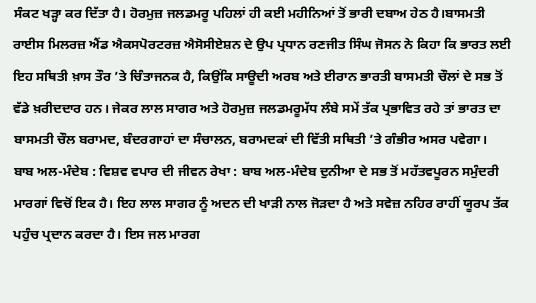ਸੰਕਟ ਖੜ੍ਹਾ ਕਰ ਦਿੱਤਾ ਹੈ। ਹੋਰਮੁਜ਼ ਜਲਡਮਰੂ ਪਹਿਲਾਂ ਹੀ ਕਈ ਮਹੀਨਿਆਂ ਤੋਂ ਭਾਰੀ ਦਬਾਅ ਹੇਠ ਹੈ।ਬਾਸਮਤੀ ਰਾਈਸ ਮਿਲਰਜ਼ ਐਂਡ ਐਕਸਪੋਰਟਰਜ਼ ਐਸੋਸੀਏਸ਼ਨ ਦੇ ਉਪ ਪ੍ਰਧਾਨ ਰਣਜੀਤ ਸਿੰਘ ਜੋਸਨ ਨੇ ਕਿਹਾ ਕਿ ਭਾਰਤ ਲਈ ਇਹ ਸਥਿਤੀ ਖ਼ਾਸ ਤੌਰ ’ਤੇ ਚਿੰਤਾਜਨਕ ਹੈ, ਕਿਉਂਕਿ ਸਾਊਦੀ ਅਰਬ ਅਤੇ ਈਰਾਨ ਭਾਰਤੀ ਬਾਸਮਤੀ ਚੌਲਾਂ ਦੇ ਸਭ ਤੋਂ ਵੱਡੇ ਖ਼ਰੀਦਦਾਰ ਹਨ। ਜੇਕਰ ਲਾਲ ਸਾਗਰ ਅਤੇ ਹੋਰਮੁਜ਼ ਜਲਡਮਰੂਮੱਧ ਲੰਬੇ ਸਮੇਂ ਤੱਕ ਪ੍ਰਭਾਵਿਤ ਰਹੇ ਤਾਂ ਭਾਰਤ ਦਾ ਬਾਸਮਤੀ ਚੌਲ ਬਰਾਮਦ, ਬੰਦਰਗਾਹਾਂ ਦਾ ਸੰਚਾਲਨ, ਬਰਾਮਦਕਾਂ ਦੀ ਵਿੱਤੀ ਸਥਿਤੀ ’ਤੇ ਗੰਭੀਰ ਅਸਰ ਪਵੇਗਾ।
ਬਾਬ ਅਲ-ਮੰਦੇਬ : ਵਿਸ਼ਵ ਵਪਾਰ ਦੀ ਜੀਵਨ ਰੇਖਾ : ਬਾਬ ਅਲ-ਮੰਦੇਬ ਦੁਨੀਆ ਦੇ ਸਭ ਤੋਂ ਮਹੱਤਵਪੂਰਨ ਸਮੁੰਦਰੀ ਮਾਰਗਾਂ ਵਿਚੋਂ ਇਕ ਹੈ। ਇਹ ਲਾਲ ਸਾਗਰ ਨੂੰ ਅਦਨ ਦੀ ਖਾੜੀ ਨਾਲ ਜੋੜਦਾ ਹੈ ਅਤੇ ਸਵੇਜ਼ ਨਹਿਰ ਰਾਹੀਂ ਯੂਰਪ ਤੱਕ ਪਹੁੰਚ ਪ੍ਰਦਾਨ ਕਰਦਾ ਹੈ। ਇਸ ਜਲ ਮਾਰਗ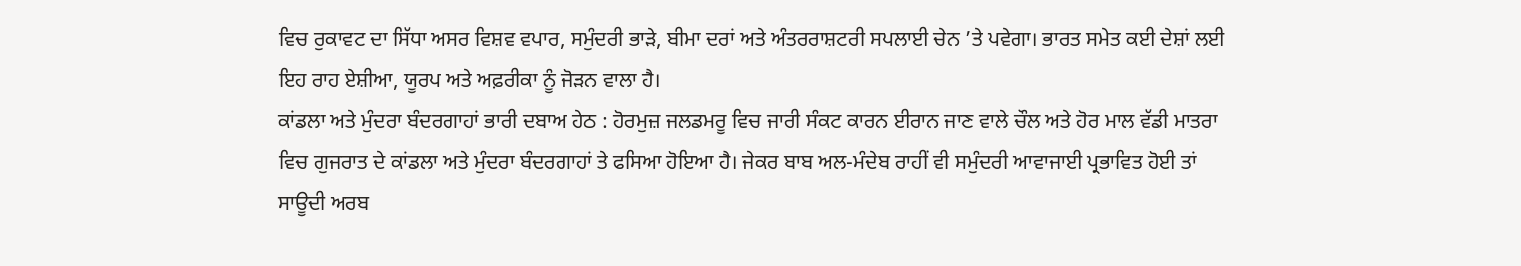ਵਿਚ ਰੁਕਾਵਟ ਦਾ ਸਿੱਧਾ ਅਸਰ ਵਿਸ਼ਵ ਵਪਾਰ, ਸਮੁੰਦਰੀ ਭਾੜੇ, ਬੀਮਾ ਦਰਾਂ ਅਤੇ ਅੰਤਰਰਾਸ਼ਟਰੀ ਸਪਲਾਈ ਚੇਨ ’ਤੇ ਪਵੇਗਾ। ਭਾਰਤ ਸਮੇਤ ਕਈ ਦੇਸ਼ਾਂ ਲਈ ਇਹ ਰਾਹ ਏਸ਼ੀਆ, ਯੂਰਪ ਅਤੇ ਅਫ਼ਰੀਕਾ ਨੂੰ ਜੋੜਨ ਵਾਲਾ ਹੈ।
ਕਾਂਡਲਾ ਅਤੇ ਮੁੰਦਰਾ ਬੰਦਰਗਾਹਾਂ ਭਾਰੀ ਦਬਾਅ ਹੇਠ : ਹੋਰਮੁਜ਼ ਜਲਡਮਰੂ ਵਿਚ ਜਾਰੀ ਸੰਕਟ ਕਾਰਨ ਈਰਾਨ ਜਾਣ ਵਾਲੇ ਚੌਲ ਅਤੇ ਹੋਰ ਮਾਲ ਵੱਡੀ ਮਾਤਰਾ ਵਿਚ ਗੁਜਰਾਤ ਦੇ ਕਾਂਡਲਾ ਅਤੇ ਮੁੰਦਰਾ ਬੰਦਰਗਾਹਾਂ ਤੇ ਫਸਿਆ ਹੋਇਆ ਹੈ। ਜੇਕਰ ਬਾਬ ਅਲ-ਮੰਦੇਬ ਰਾਹੀਂ ਵੀ ਸਮੁੰਦਰੀ ਆਵਾਜਾਈ ਪ੍ਰਭਾਵਿਤ ਹੋਈ ਤਾਂ ਸਾਊਦੀ ਅਰਬ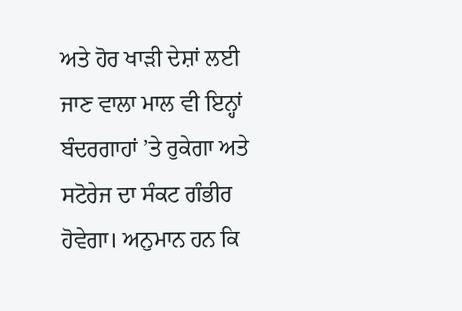ਅਤੇ ਹੋਰ ਖਾੜੀ ਦੇਸ਼ਾਂ ਲਈ ਜਾਣ ਵਾਲਾ ਮਾਲ ਵੀ ਇਨ੍ਹਾਂ ਬੰਦਰਗਾਹਾਂ ’ਤੇ ਰੁਕੇਗਾ ਅਤੇ ਸਟੋਰੇਜ ਦਾ ਸੰਕਟ ਗੰਭੀਰ ਹੋਵੇਗਾ। ਅਨੁਮਾਨ ਹਨ ਕਿ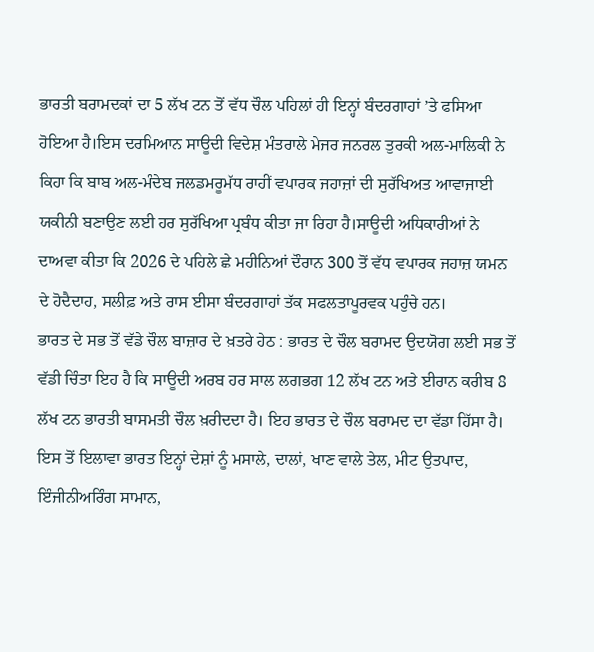ਭਾਰਤੀ ਬਰਾਮਦਕਾਂ ਦਾ 5 ਲੱਖ ਟਨ ਤੋਂ ਵੱਧ ਚੌਲ ਪਹਿਲਾਂ ਹੀ ਇਨ੍ਹਾਂ ਬੰਦਰਗਾਹਾਂ ’ਤੇ ਫਸਿਆ ਹੋਇਆ ਹੈ।ਇਸ ਦਰਮਿਆਨ ਸਾਊਦੀ ਵਿਦੇਸ਼ ਮੰਤਰਾਲੇ ਮੇਜਰ ਜਨਰਲ ਤੁਰਕੀ ਅਲ-ਮਾਲਿਕੀ ਨੇ ਕਿਹਾ ਕਿ ਬਾਬ ਅਲ-ਮੰਦੇਬ ਜਲਡਮਰੂਮੱਧ ਰਾਹੀਂ ਵਪਾਰਕ ਜਹਾਜ਼ਾਂ ਦੀ ਸੁਰੱਖਿਅਤ ਆਵਾਜਾਈ ਯਕੀਨੀ ਬਣਾਉਣ ਲਈ ਹਰ ਸੁਰੱਖਿਆ ਪ੍ਰਬੰਧ ਕੀਤਾ ਜਾ ਰਿਹਾ ਹੈ।ਸਾਊਦੀ ਅਧਿਕਾਰੀਆਂ ਨੇ ਦਾਅਵਾ ਕੀਤਾ ਕਿ 2026 ਦੇ ਪਹਿਲੇ ਛੇ ਮਹੀਨਿਆਂ ਦੌਰਾਨ 300 ਤੋਂ ਵੱਧ ਵਪਾਰਕ ਜਹਾਜ਼ ਯਮਨ ਦੇ ਹੋਦੈਦਾਹ, ਸਲੀਫ਼ ਅਤੇ ਰਾਸ ਈਸਾ ਬੰਦਰਗਾਹਾਂ ਤੱਕ ਸਫਲਤਾਪੂਰਵਕ ਪਹੁੰਚੇ ਹਨ।
ਭਾਰਤ ਦੇ ਸਭ ਤੋਂ ਵੱਡੇ ਚੌਲ ਬਾਜ਼ਾਰ ਦੇ ਖ਼ਤਰੇ ਹੇਠ : ਭਾਰਤ ਦੇ ਚੌਲ ਬਰਾਮਦ ਉਦਯੋਗ ਲਈ ਸਭ ਤੋਂ ਵੱਡੀ ਚਿੰਤਾ ਇਹ ਹੈ ਕਿ ਸਾਊਦੀ ਅਰਬ ਹਰ ਸਾਲ ਲਗਭਗ 12 ਲੱਖ ਟਨ ਅਤੇ ਈਰਾਨ ਕਰੀਬ 8 ਲੱਖ ਟਨ ਭਾਰਤੀ ਬਾਸਮਤੀ ਚੌਲ ਖ਼ਰੀਦਦਾ ਹੈ। ਇਹ ਭਾਰਤ ਦੇ ਚੌਲ ਬਰਾਮਦ ਦਾ ਵੱਡਾ ਹਿੱਸਾ ਹੈ। ਇਸ ਤੋਂ ਇਲਾਵਾ ਭਾਰਤ ਇਨ੍ਹਾਂ ਦੇਸ਼ਾਂ ਨੂੰ ਮਸਾਲੇ, ਦਾਲਾਂ, ਖਾਣ ਵਾਲੇ ਤੇਲ, ਮੀਟ ਉਤਪਾਦ, ਇੰਜੀਨੀਅਰਿੰਗ ਸਾਮਾਨ,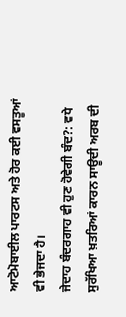ਆਟੋਮੋਬਾਈਲ ਪਾਰਟਸ ਅਤੇ ਹੋਰ ਕਈ ਵਸਤੂਆਂ ਵੀ ਭੇਜਦਾ ਹੈ।
ਜੇਦਾਹ ਬੰਦਰਗਾਹ ਵੀ ਹੁਣ ਹੋਵੇਗੀ ਬੰਦ?: ਵਧੇ ਸੁਰੱਖਿਆ ਖ਼ਤਰਿਆਂ ਕਾਰਨ ਸਾਊਦੀ ਅਰਬ ਦੀ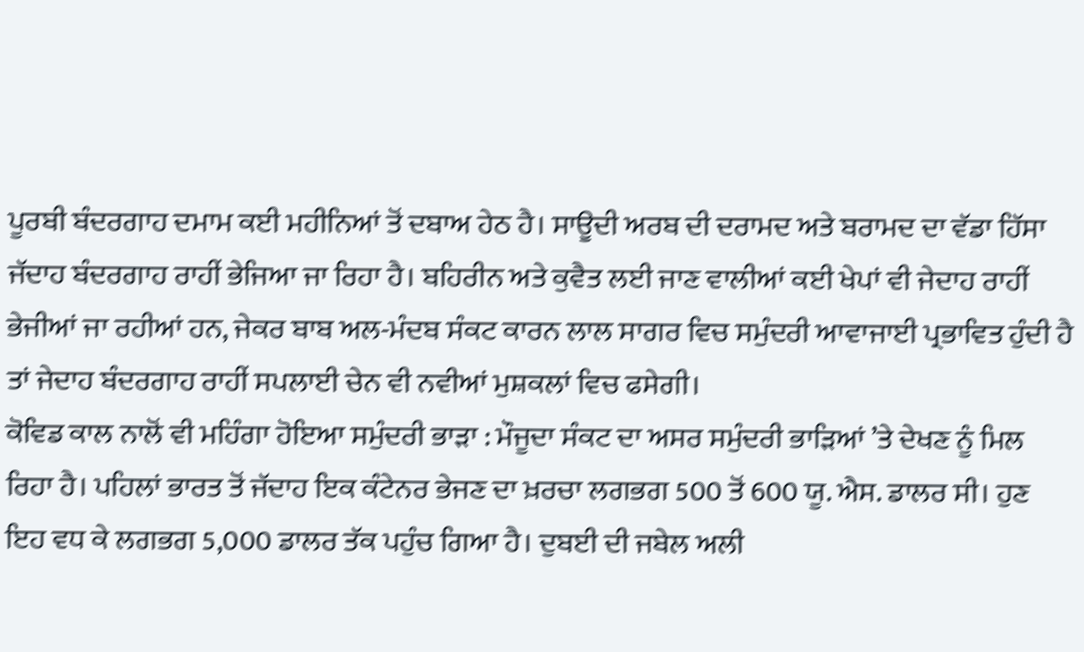ਪੂਰਬੀ ਬੰਦਰਗਾਹ ਦਮਾਮ ਕਈ ਮਹੀਨਿਆਂ ਤੋਂ ਦਬਾਅ ਹੇਠ ਹੈ। ਸਾਊਦੀ ਅਰਬ ਦੀ ਦਰਾਮਦ ਅਤੇ ਬਰਾਮਦ ਦਾ ਵੱਡਾ ਹਿੱਸਾ ਜੱਦਾਹ ਬੰਦਰਗਾਹ ਰਾਹੀਂ ਭੇਜਿਆ ਜਾ ਰਿਹਾ ਹੈ। ਬਹਿਰੀਨ ਅਤੇ ਕੁਵੈਤ ਲਈ ਜਾਣ ਵਾਲੀਆਂ ਕਈ ਖੇਪਾਂ ਵੀ ਜੇਦਾਹ ਰਾਹੀਂ ਭੇਜੀਆਂ ਜਾ ਰਹੀਆਂ ਹਨ, ਜੇਕਰ ਬਾਬ ਅਲ-ਮੰਦਬ ਸੰਕਟ ਕਾਰਨ ਲਾਲ ਸਾਗਰ ਵਿਚ ਸਮੁੰਦਰੀ ਆਵਾਜਾਈ ਪ੍ਰਭਾਵਿਤ ਹੁੰਦੀ ਹੈ ਤਾਂ ਜੇਦਾਹ ਬੰਦਰਗਾਹ ਰਾਹੀਂ ਸਪਲਾਈ ਚੇਨ ਵੀ ਨਵੀਆਂ ਮੁਸ਼ਕਲਾਂ ਵਿਚ ਫਸੇਗੀ।
ਕੋਵਿਡ ਕਾਲ ਨਾਲੋਂ ਵੀ ਮਹਿੰਗਾ ਹੋਇਆ ਸਮੁੰਦਰੀ ਭਾੜਾ : ਮੌਜੂਦਾ ਸੰਕਟ ਦਾ ਅਸਰ ਸਮੁੰਦਰੀ ਭਾੜਿਆਂ ’ਤੇ ਦੇਖਣ ਨੂੰ ਮਿਲ ਰਿਹਾ ਹੈ। ਪਹਿਲਾਂ ਭਾਰਤ ਤੋਂ ਜੱਦਾਹ ਇਕ ਕੰਟੇਨਰ ਭੇਜਣ ਦਾ ਖ਼ਰਚਾ ਲਗਭਗ 500 ਤੋਂ 600 ਯੂ. ਐਸ. ਡਾਲਰ ਸੀ। ਹੁਣ ਇਹ ਵਧ ਕੇ ਲਗਭਗ 5,000 ਡਾਲਰ ਤੱਕ ਪਹੁੰਚ ਗਿਆ ਹੈ। ਦੁਬਈ ਦੀ ਜਬੇਲ ਅਲੀ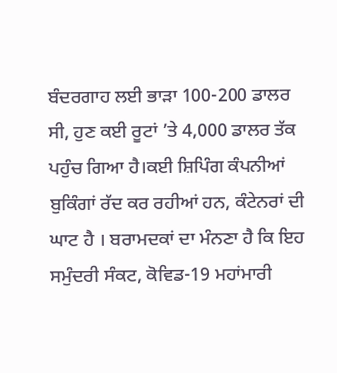ਬੰਦਰਗਾਹ ਲਈ ਭਾੜਾ 100-200 ਡਾਲਰ ਸੀ, ਹੁਣ ਕਈ ਰੂਟਾਂ ’ਤੇ 4,000 ਡਾਲਰ ਤੱਕ ਪਹੁੰਚ ਗਿਆ ਹੈ।ਕਈ ਸ਼ਿਪਿੰਗ ਕੰਪਨੀਆਂ ਬੁਕਿੰਗਾਂ ਰੱਦ ਕਰ ਰਹੀਆਂ ਹਨ, ਕੰਟੇਨਰਾਂ ਦੀ ਘਾਟ ਹੈ । ਬਰਾਮਦਕਾਂ ਦਾ ਮੰਨਣਾ ਹੈ ਕਿ ਇਹ ਸਮੁੰਦਰੀ ਸੰਕਟ, ਕੋਵਿਡ-19 ਮਹਾਂਮਾਰੀ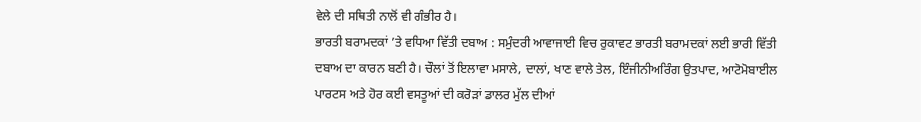ਵੇਲੇ ਦੀ ਸਥਿਤੀ ਨਾਲੋਂ ਵੀ ਗੰਭੀਰ ਹੈ।
ਭਾਰਤੀ ਬਰਾਮਦਕਾਂ ’ਤੇ ਵਧਿਆ ਵਿੱਤੀ ਦਬਾਅ : ਸਮੁੰਦਰੀ ਆਵਾਜਾਈ ਵਿਚ ਰੁਕਾਵਟ ਭਾਰਤੀ ਬਰਾਮਦਕਾਂ ਲਈ ਭਾਰੀ ਵਿੱਤੀ ਦਬਾਅ ਦਾ ਕਾਰਨ ਬਣੀ ਹੈ। ਚੌਲਾਂ ਤੋਂ ਇਲਾਵਾ ਮਸਾਲੇ, ਦਾਲਾਂ, ਖਾਣ ਵਾਲੇ ਤੇਲ, ਇੰਜੀਨੀਅਰਿੰਗ ਉਤਪਾਦ, ਆਟੋਮੋਬਾਈਲ ਪਾਰਟਸ ਅਤੇ ਹੋਰ ਕਈ ਵਸਤੂਆਂ ਦੀ ਕਰੋੜਾਂ ਡਾਲਰ ਮੁੱਲ ਦੀਆਂ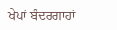ਖੇਪਾਂ ਬੰਦਰਗਾਹਾਂ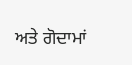ਅਤੇ ਗੋਦਾਮਾਂ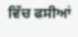ਵਿੱਚ ਫਸੀਆਂ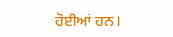ਹੋਈਆਂ ਹਨ।